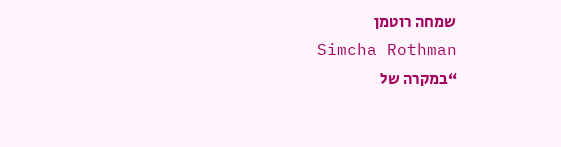שמחה רוטמן
Simcha Rothman
“במקרה של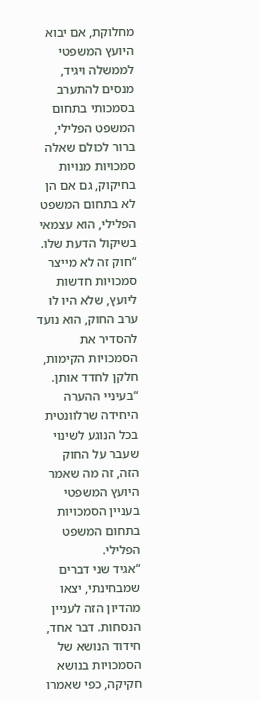מחלוקת, אם יבוא היועץ המשפטי לממשלה ויגיד, מנסים להתערב בסמכותי בתחום המשפט הפלילי, ברור לכולם שאלה סמכויות מנויות בחיקוק, גם אם הן לא בתחום המשפט הפלילי, הוא עצמאי בשיקול הדעת שלו.
“חוק זה לא מייצר סמכויות חדשות ליועץ, שלא היו לו ערב החוק, הוא נועד להסדיר את הסמכויות הקימות, חלקן לחדד אותן.
“בעיניי ההערה היחידה שרלוונטית בכל הנוגע לשינוי שעבר על החוק הזה, זה מה שאמר היועץ המשפטי בעניין הסמכויות בתחום המשפט הפלילי.
“אגיד שני דברים שמבחינתי, יצאו מהדיון הזה לעניין הנסחות. דבר אחד, חידוד הנושא של הסמכויות בנושא חקיקה, כפי שאמרו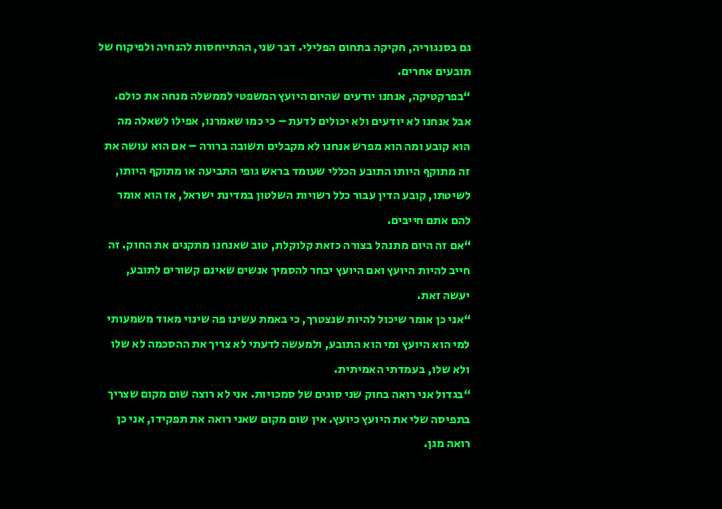גם בסנגוריה, חקיקה בתחום הפלילי. דבר שני, ההתייחסות להנחיה ולפיקוח של תובעים אחרים.
“בפרקטיקה, אנחנו יודעים שהיום היועץ המשפטי לממשלה מנחה את כולם. אבל אנחנו לא יודעים ולא יכולים לדעת – כי כמו שאמרנו, אפילו לשאלה מה הוא קובע ומה הוא מפרש אנחנו לא מקבלים תשובה ברורה – אם הוא עושה את זה מתוקף היותו התובע הכללי שעומד בראש גופי התביעה או מתוקף היותו, לשיטתו, קובע הדין עבור כלל רשויות השלטון במדינת ישראל, אז הוא אומר להם אתם חייבים.
“אם זה היום מתנהל בצורה כזאת קלוקלת, טוב שאנחנו מתקנים את החוק. זה חייב להיות היועץ ואם היועץ יבחר להסמיך אנשים שאינם קשורים לתובע, יעשה זאת.
“אני כן אומר שיכול להיות שנצטרך, כי באמת עשינו פה שינוי מאוד משמעותי למי הוא היועץ ומי הוא התובע, ולמעשה לדעתי לא צריך את ההסכמה לא שלו ולא שלו, בעמדתי האמיתית.
“בגדול אני רואה בחוק שני סוגים של סמכויות. אני לא רוצה שום מקום שצריך בתפיסה שלי את היועץ כיועץ. אין שום מקום שאני רואה את תפקידו, אני כן רואה מגן.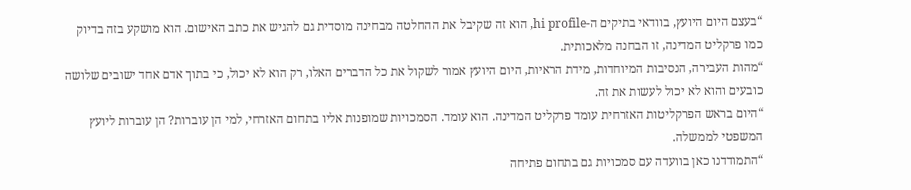“בעצם היום היועץ, בוודאי בתיקים ה-hi profile, הוא זה שקיבל את ההחלטה מבחינה מוסדית גם להגיש את כתב האישום. הוא מושקע בזה בדיוק כמו פרקליט המדינה, זו הבחנה מלאכותית.
“מהות העבירה, הנסיבות המיוחדות, מידת הראיות, היום היועץ אמור לשקול את כל הדברים האלו, רק הוא לא יכול, כי בתוך אדם אחד ישובים שלושה כובעים והוא לא יכול לעשות את זה.
“היום בראש הפרקליטות האזרחית עומד פרקליט המדינה. הוא עומד. הסמכויות שמופנות אליו בתחום האזרחי, למי הן עוברות? הן עוברות ליועץ המשפטי לממשלה.
“התמודדנו כאן בוועדה עם סמכויות גם בתחום פתיחה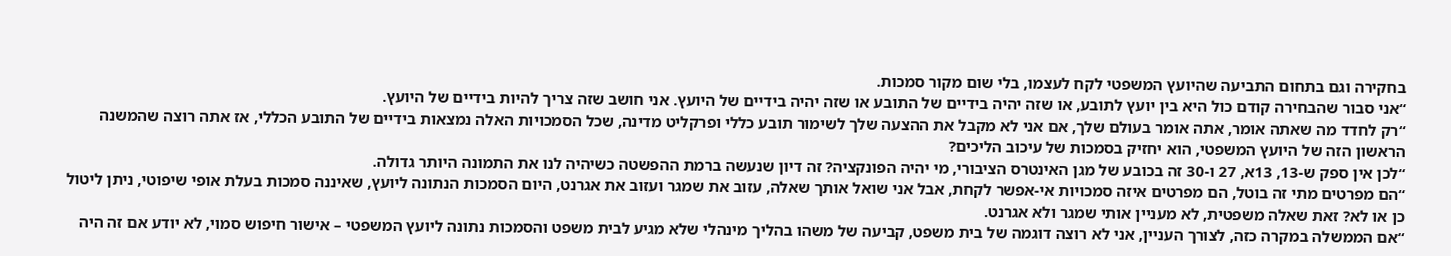בחקירה וגם בתחום התביעה שהיועץ המשפטי לקח לעצמו, בלי שום מקור סמכות.
“אני סבור שהבחירה קודם כול היא בין יועץ לתובע, או שזה יהיה בידיים של התובע או שזה יהיה בידיים של היועץ. אני חושב שזה צריך להיות בידיים של היועץ.
“רק לחדד מה שאתה אומר, אתה אומר בעולם שלך, אם אני לא מקבל את ההצעה שלך לשימור תובע כללי ופרקליט מדינה, שכל הסמכויות האלה נמצאות בידיים של התובע הכללי, אז אתה רוצה שהמשנה הראשון הזה של היועץ המשפטי, הוא יחזיק בסמכות של עיכוב הליכים?
“לכן אין ספק ש-13, 13א, 27 ו-30 זה בכובע של מגן האינטרס הציבורי, מי יהיה הפונקציה? זה דיון שנעשה ברמת ההפשטה כשיהיה לנו את התמונה היותר גדולה.
“הם מפרטים מתי זה בוטל, הם מפרטים איזה סמכויות אי-אפשר לקחת, אבל אני שואל אותך שאלה, עזוב את שמגר ועזוב את אגרנט, היום הסמכות הנתונה ליועץ, שאיננה סמכות בעלת אופי שיפוטי, ניתן ליטול כן או לא? זאת שאלה משפטית, לא מעניין אותי שמגר ולא אגרנט.
“אם הממשלה במקרה כזה, לצורך העניין, אני לא רוצה דוגמה של בית משפט, קביעה של משהו בהליך מינהלי שלא מגיע לבית משפט והסמכות נתונה ליועץ המשפטי – אישור חיפוש סמוי, לא יודע אם זה היה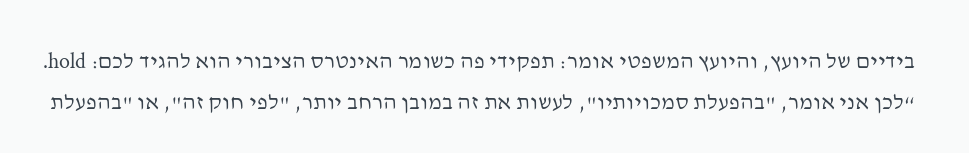בידיים של היועץ, והיועץ המשפטי אומר: תפקידי פה כשומר האינטרס הציבורי הוא להגיד לכם: hold.
“לכן אני אומר, "בהפעלת סמכויותיו", לעשות את זה במובן הרחב יותר, "לפי חוק זה", או "בהפעלת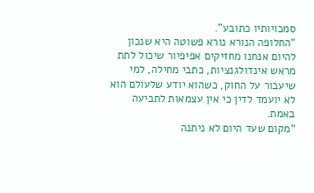סמכויותיו כתובע".
“החלופה הנורא נורא פשוטה היא שנכון להיום אנחנו מחזיקים אפיפיור שיכול לתת מראש אינדולגנציות, כתבי מחילה, למי שיעבור על החוק, כשהוא יודע שלעולם הוא לא יועמד לדין כי אין עצמאות לתביעה באמת.
“מקום שעד היום לא ניתנה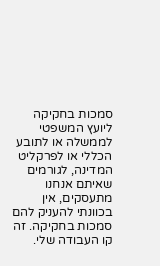סמכות בחקיקה ליועץ המשפטי לממשלה או לתובע הכללי או לפרקליט המדינה, לגורמים שאיתם אנחנו מתעסקים, אין בכוונתי להעניק להם סמכות בחקיקה. זה קו העבודה שלי.